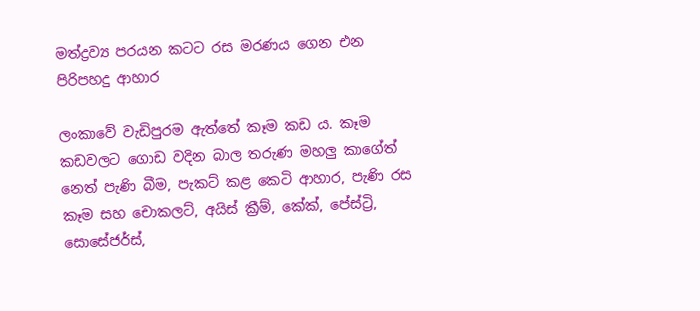මත්ද්‍රව්‍ය පරයන කටට රස මරණය ගෙන එන පිරිපහදු ආහාර

ලංකාවේ වැඩිපුරම ඇත්තේ කෑම කඩ ය. කෑම කඩවලට ගොඩ වදින බාල තරුණ මහලු කාගේත් නෙත් පැණි බීම, පැකට් කළ කෙටි ආහාර, පැණි රස කෑම සහ චොකලට්, අයිස් ක්‍රීම්, කේක්, පේස්ට්‍රි, සොසේජර්ස්,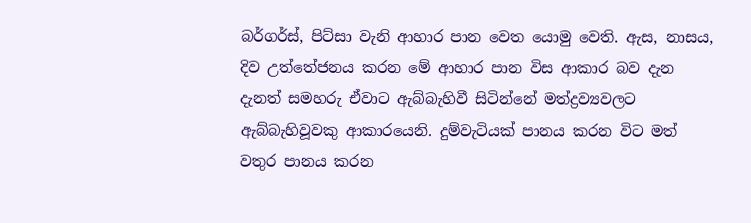බර්ගර්ස්, පිට්සා වැනි ආහාර පාන වෙත යොමු වෙති. ඇස, නාසය, දිව උත්තේජනය කරන මේ ආහාර පාන විස ආකාර බව දැන දැනත් සමහරු ඒවාට ඇබ්බැහිවී සිටින්නේ මත්ද්‍රව්‍යවලට ඇබ්බැහිවූවකු ආකාරයෙනි. දුම්වැටියක් පානය කරන විට මත් වතුර පානය කරන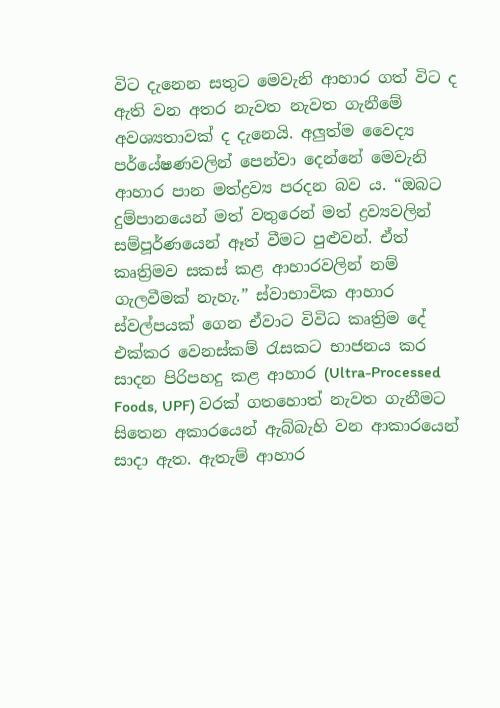විට දැනෙන සතුට මෙවැනි ආහාර ගත් විට ද ඇති වන අතර නැවත නැවත ගැනීමේ අවශ්‍යතාවක් ද දැනෙයි. අලුත්ම වෛද්‍ය පර්යේෂණවලින් පෙන්වා දෙන්නේ මෙවැනි ආහාර පාන මත්ද්‍රව්‍ය පරදන බව ය. “ඔබට දුම්පානයෙන් මත් වතුරෙන් මත් ද්‍රව්‍යවලින් සම්පූර්ණයෙන් ඈත් වීමට පුළුවන්. ඒත් කෘත්‍රිමව සකස් කළ ආහාරවලින් නම් ගැලවීමක් නැහැ.” ස්වාභාවික ආහාර ස්වල්පයක් ගෙන ඒවාට විවිධ කෘත්‍රිම දේ එක්කර වෙනස්කම් රැසකට භාජනය කර සාදන පිරිපහදු කළ ආහාර (Ultra-Processed Foods, UPF) වරක් ගතහොත් නැවත ගැනීමට සිතෙන අකාරයෙන් ඇබ්බැහි වන ආකාරයෙන් සාදා ඇත. ඇතැම් ආහාර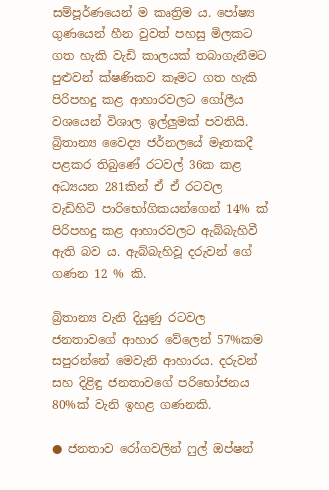සම්පූර්ණයෙන් ම කෘත්‍රිම ය. පෝෂ්‍ය ගුණයෙන් හීන වුවත් පහසු මිලකට ගත හැකි වැඩි කාලයක් තබාගැනීමට පුළුවන් ක්ෂණිකව කෑමට ගත හැකි පිරිපහදු කළ ආහාරවලට ගෝලීය වශයෙන් විශාල ඉල්ලුමක් පවතියි. බ්‍රිතාන්‍ය වෛද්‍ය ජර්නලයේ මෑතකදී පළකර තිබුණේ රටවල් 36ක කළ අධ්‍යයන 281කින් ඒ ඒ රටවල වැඩිහිටි පාරිභෝගිකයන්ගෙන් 14% ක් පිරිපහදු කළ ආහාරවලට ඇබ්බැහිවී ඇති බව ය. ඇබ්බැහිවූ දරුවන් ගේ ගණන 12 % කි.

බ්‍රිතාන්‍ය වැනි දියුණු රටවල ජනතාවගේ ආහාර වේලෙන් 57%කම සපුරන්නේ මෙවැනි ආහාරය. දරුවන් සහ දිළිඳු ජනතාවගේ පරිභෝජනය 80%ක් වැනි ඉහළ ගණනකි.

● ජනතාව රෝගවලින් ෆුල් ඔප්ෂන්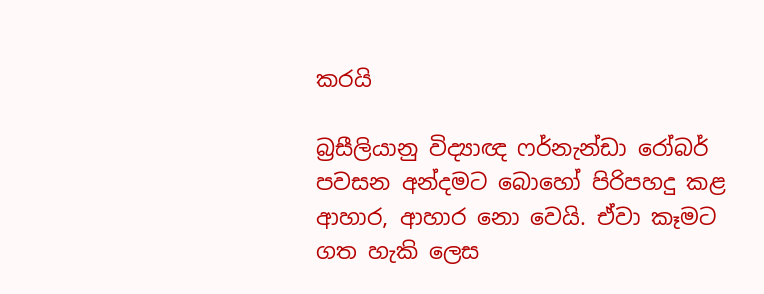කරයි

බ්‍රසීලියානු විද්‍යාඥ ෆර්නැන්ඩා රෝබර් පවසන අන්දමට බොහෝ පිරිපහදු කළ ආහාර, ආහාර නො වෙයි. ඒවා කෑමට ගත හැකි ලෙස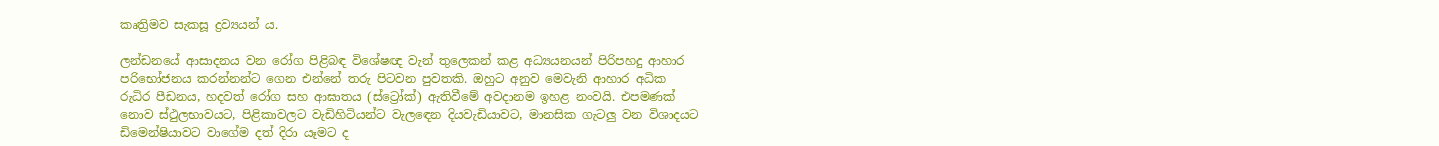කෘත්‍රිමව සැකසූ ද්‍රව්‍යයන් ය.

ලන්ඩනයේ ආසාදනය වන රෝග පිළිබඳ විශේෂඥ වැන් තුලෙකන් කළ අධ්‍යයනයන් පිරිපහදු ආහාර පරිභෝජනය කරන්නන්ට ගෙන එන්නේ තරු පිටවන පුවතකි. ඔහුට අනුව මෙවැනි ආහාර අධික රුධිර පීඩනය, හදවත් රෝග සහ ආඝාතය (ස්ට්‍රෝක්) ඇතිවීමේ අවදානම ඉහළ නංවයි. එපමණක් නොව ස්ථුලභාවයට, පිළිකාවලට වැඩිහිටියන්ට වැලඳෙන දියවැඩියාවට, මානසික ගැටලු වන විශාදයට ඩිමෙන්ෂියාවට වාගේම දත් දිරා යෑමට ද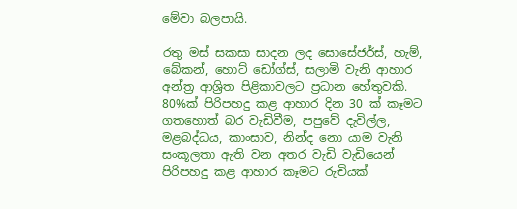මේවා බලපායි.

රතු මස් සකසා සාදන ලද සොසේජර්ස්, හැම්, බේකන්, හොට් ඩෝග්ස්, සලාමි වැනි ආහාර අන්ත්‍ර ආශ්‍රිත පිළිකාවලට ප්‍රධාන හේතුවකි. 80%ක් පිරිපහදු කළ ආහාර දින 30 ක් කෑමට ගතහොත් බර වැඩිවීම, පපුවේ දැවිල්ල, මළබද්ධය, කාංසාව, නින්ද නො යාම වැනි සංකූලතා ඇති වන අතර වැඩි වැඩියෙන් පිරිපහදු කළ ආහාර කෑමට රුචියක්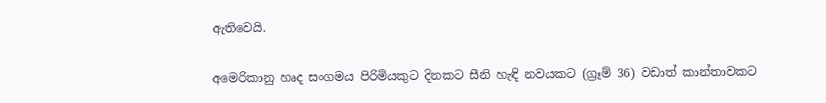ඇතිවෙයි.

අමෙරිකානු හෘද සංගමය පිරිමියකුට දිනකට සීනි හැඳි නවයකට (ග්‍රෑම් 36) වඩාත් කාන්තාවකට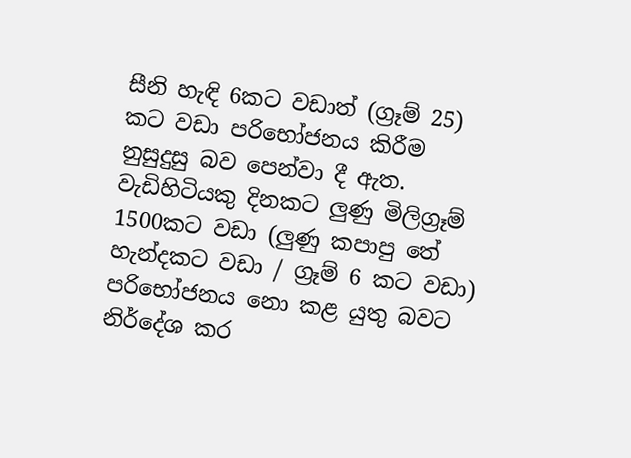සීනි හැඳි 6කට වඩාත් (ග්‍රෑම් 25) කට වඩා පරිභෝජනය කිරීම නුසුදුසු බව පෙන්වා දී ඇත. වැඩිහිටියකු දිනකට ලුණු මිලිග්‍රෑම් 1500කට වඩා (ලුණු කපාපු තේ හැන්දකට වඩා / ග්‍රෑම් 6 කට වඩා) පරිභෝජනය නො කළ යුතු බවට නිර්දේශ කර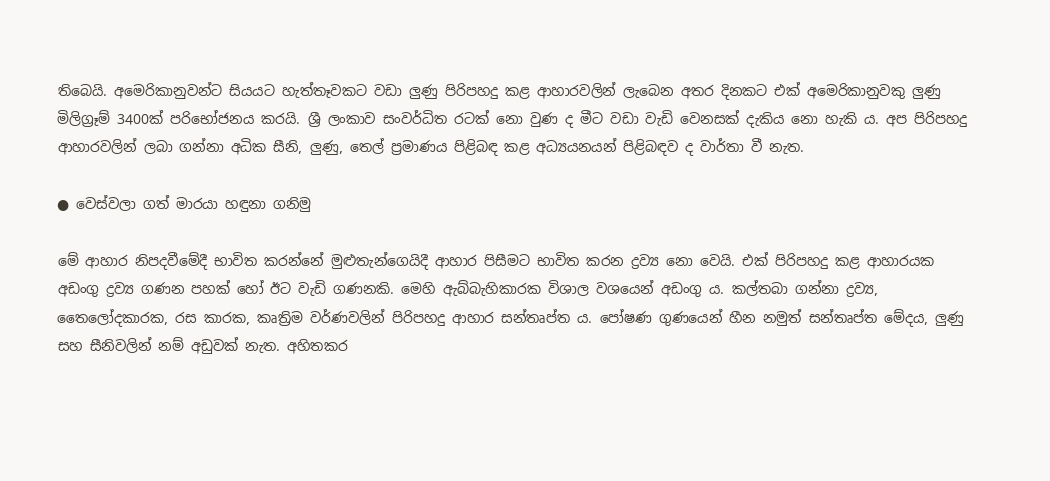තිබෙයි. අමෙරිකානුවන්ට සියයට හැත්තෑවකට වඩා ලුණු පිරිපහදු කළ ආහාරවලින් ලැබෙන අතර දිනකට එක් අමෙරිකානුවකු ලුණු මිලිග්‍රෑම් 3400ක් පරිභෝජනය කරයි. ශ්‍රී ලංකාව සංවර්ධිත රටක් නො වුණ ද මීට වඩා වැඩි වෙනසක් දැකිය නො හැකි ය. අප පිරිපහදු ආහාරවලින් ලබා ගන්නා අධික සීනි, ලුණු, තෙල් ප්‍රමාණය පිළිබඳ කළ අධ්‍යයනයන් පිළිබඳව ද වාර්තා වී නැත.

● වෙස්වලා ගත් මාරයා හඳුනා ගනිමු

මේ ආහාර නිපදවීමේදී භාවිත කරන්නේ මුළුතැන්ගෙයිදී ආහාර පිසීමට භාවිත කරන ද්‍රව්‍ය නො වෙයි. එක් පිරිපහදු කළ ආහාරයක අඩංගු ද්‍රව්‍ය ගණන පහක් හෝ ඊට වැඩි ගණනකි. මෙහි ඇබ්බැහිකාරක විශාල වශයෙන් අඩංගු ය. කල්තබා ගන්නා ද්‍රව්‍ය, තෛලෝදකාරක, රස කාරක, කෘත්‍රිම වර්ණවලින් පිරිපහදු ආහාර සන්තෘප්ත ය. පෝෂණ ගුණයෙන් හීන නමුත් සන්තෘප්ත මේදය, ලුණු සහ සීනිවලින් නම් අඩුවක් නැත. අහිතකර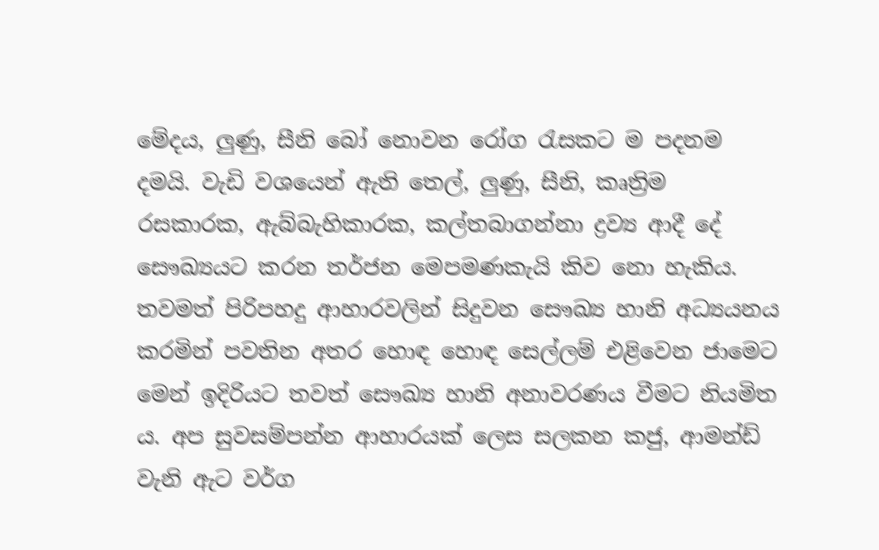මේදය, ලුණු, සීනි බෝ නොවන රෝග රැසකට ම පදනම දමයි. වැඩි වශයෙන් ඇති තෙල්, ලුණු, සීනි, කෘත්‍රිම රසකාරක, ඇබ්බැහිකාරක, කල්තබාගන්නා ද්‍රව්‍ය ආදී දේ සෞඛ්‍යයට කරන තර්ජන මෙපමණකැයි කිව නො හැකිය. තවමත් පිරිපහදු ආහාරවලින් සිදුවන සෞඛ්‍ය හානි අධ්‍යයනය කරමින් පවතින අතර හොඳ හොඳ සෙල්ලම් එළිවෙන ජාමෙට මෙන් ඉදිරියට තවත් සෞඛ්‍ය හානි අනාවරණය වීමට නියමිත ය. අප සුවසම්පන්න ආහාරයක් ලෙස සලකන කජු, ආමන්ඩ් වැනි ඇට වර්ග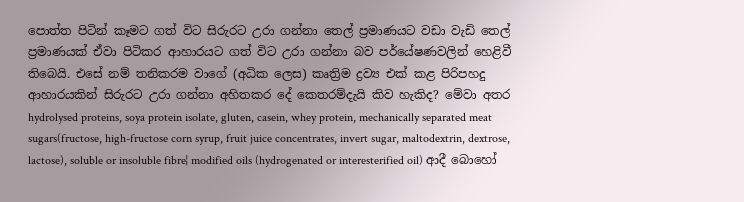පොත්ත පිටින් කෑමට ගත් විට සිරුරට උරා ගන්නා තෙල් ප්‍රමාණයට වඩා වැඩි තෙල් ප්‍රමාණයක් ඒවා පිටිකර ආහාරයට ගත් විට උරා ගන්නා බව පර්යේෂණවලින් හෙළිවී තිබෙයි. එසේ නම් තනිකරම වාගේ (අධික ලෙස) කෘත්‍රිම ද්‍රව්‍ය එක් කළ පිරිපහදු ආහාරයකින් සිරුරට උරා ගන්නා අහිතකර දේ කෙතරම්දැයි කිව හැකිද? මේවා අතර hydrolysed proteins, soya protein isolate, gluten, casein, whey protein, mechanically separated meat sugars(fructose, high-fructose corn syrup, fruit juice concentrates, invert sugar, maltodextrin, dextrose, lactose), soluble or insoluble fibre¦ modified oils (hydrogenated or interesterified oil) ආදී බොහෝ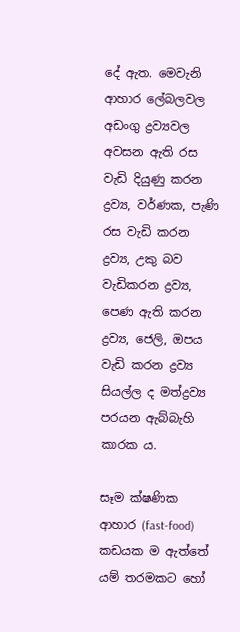දේ ඇත. මෙවැනි ආහාර ලේබලවල අඩංගු ද්‍රව්‍යවල අවසන ඇති රස වැඩි දියුණු කරන ද්‍රව්‍ය, වර්ණක, පැණි රස වැඩි කරන ද්‍රව්‍ය, උකු බව වැඩිකරන ද්‍රව්‍ය, පෙණ ඇති කරන ද්‍රව්‍ය, ජෙලි, ඔපය වැඩි කරන ද්‍රව්‍ය සියල්ල ද මත්ද්‍රව්‍ය පරයන ඇබ්බැහි කාරක ය.

සෑම ක්ෂණික ආහාර (fast-food) කඩයක ම ඇත්තේ යම් තරමකට හෝ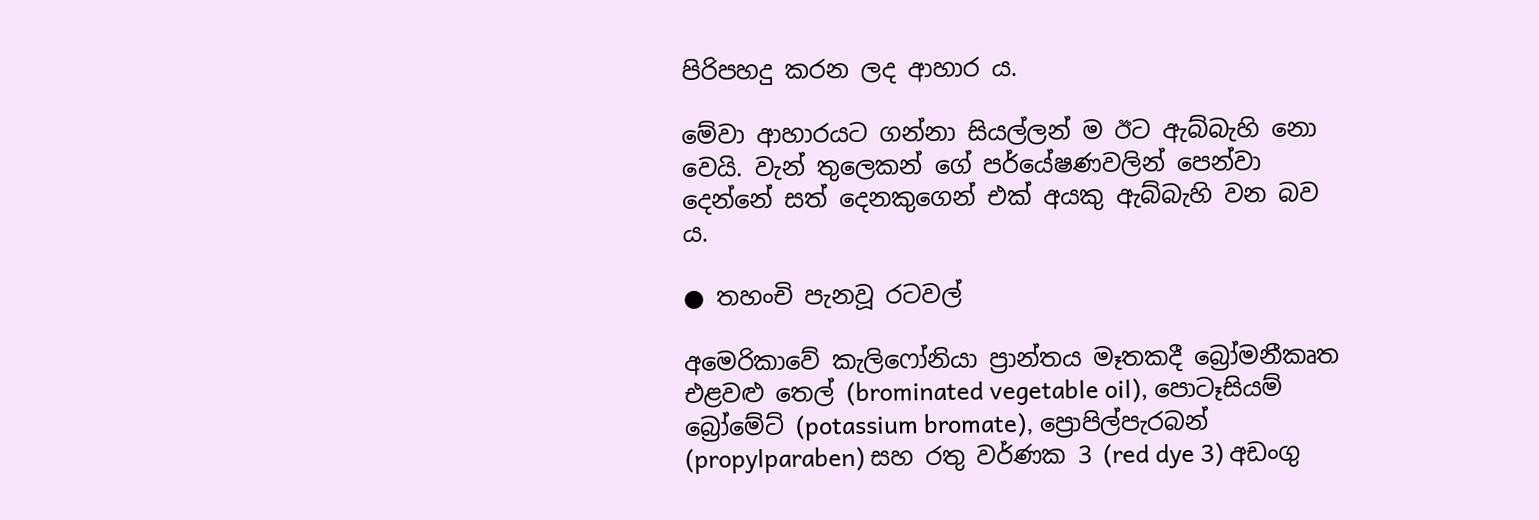පිරිපහදු කරන ලද ආහාර ය.

මේවා ආහාරයට ගන්නා සියල්ලන් ම ඊට ඇබ්බැහි නො වෙයි. වැන් තුලෙකන් ගේ පර්යේෂණවලින් පෙන්වා දෙන්නේ සත් දෙනකුගෙන් එක් අයකු ඇබ්බැහි වන බව ය.

● තහංචි පැනවූ රටවල්

අමෙරිකාවේ කැලිෆෝනියා ප්‍රාන්තය මෑතකදී බ්‍රෝමනීකෘත එළවළු තෙල් (brominated vegetable oil), පොටෑසියම් බ්‍රෝමේට් (potassium bromate), ප්‍රොපිල්පැරබන් (propylparaben) සහ රතු වර්ණක 3 (red dye 3) අඩංගු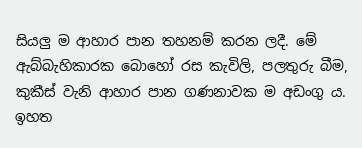සියලු ම ආහාර පාන තහනම් කරන ලදී. මේ ඇබ්බැහිකාරක බොහෝ රස කැවිලි, පලතුරු බීම, කුකීස් වැනි ආහාර පාන ගණනාවක ම අඩංගු ය. ඉහත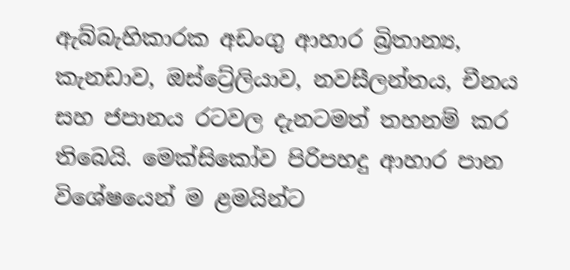ඇබ්බැහිකාරක අඩංගු ආහාර බ්‍රිතාන්‍ය, කැනඩාව, ඔස්ට්‍රේලියාව, නවසීලන්තය, චීනය සහ ජපානය රටවල දැනටමත් තහනම් කර තිබෙයි. මෙක්සිකෝව පිරිපහදු ආහාර පාන විශේෂයෙන් ම ළමයින්ට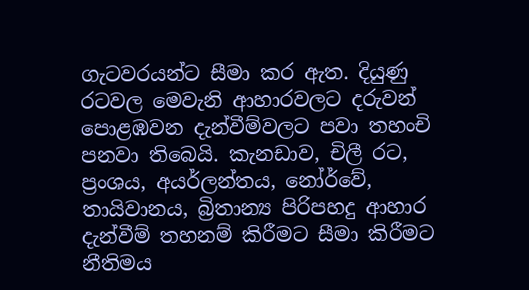ගැටවරයන්ට සීමා කර ඇත. දියුණු රටවල මෙවැනි ආහාරවලට දරුවන් පොළඹවන දැන්වීම්වලට පවා තහංචි පනවා තිබෙයි. කැනඩාව, චිලී රට, ප්‍රංශය, අයර්ලන්තය, නෝර්වේ, තායිවානය, බ්‍රිතාන්‍ය පිරිපහදු ආහාර දැන්වීම් තහනම් කිරීමට සීමා කිරීමට නීතිමය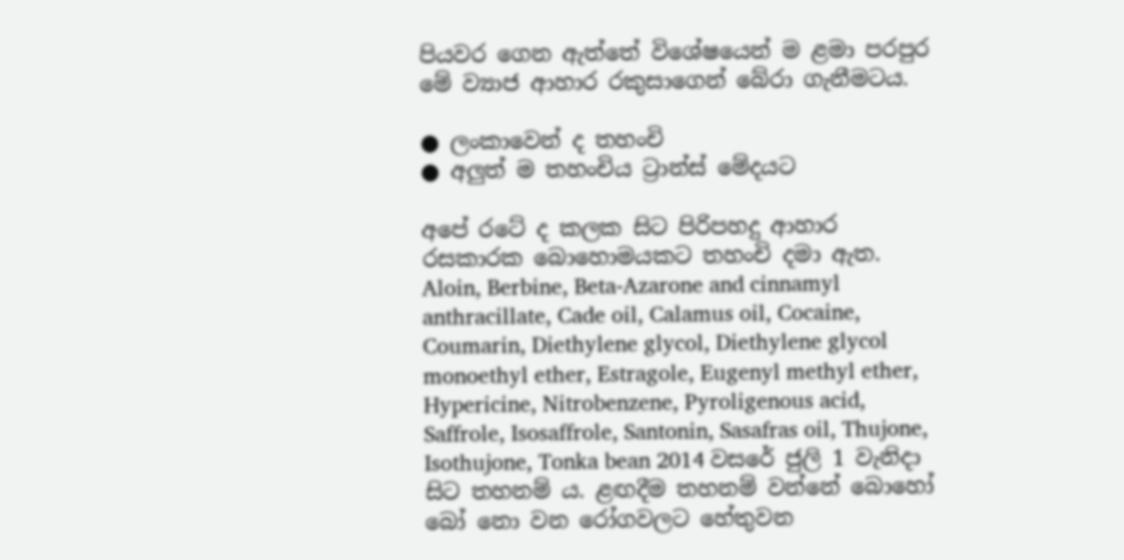පියවර ගෙන ඇත්තේ විශේෂයෙන් ම ළමා පරපුර මේ ව්‍යාජ ආහාර රකුසාගෙන් බේරා ගැනීමටය.

● ලංකාවෙන් ද තහංචි
● අලුත් ම තහංචිය ට්‍රාන්ස් මේදයට

අපේ රටේ ද කලක සිට පිරිපහදු ආහාර රසකාරක බොහොමයකට තහංචි දමා ඇත. Aloin, Berbine, Beta-Azarone and cinnamyl anthracillate, Cade oil, Calamus oil, Cocaine, Coumarin, Diethylene glycol, Diethylene glycol monoethyl ether, Estragole, Eugenyl methyl ether, Hypericine, Nitrobenzene, Pyroligenous acid, Saffrole, Isosaffrole, Santonin, Sasafras oil, Thujone, Isothujone, Tonka bean 2014 වසරේ ජුලි 1 වැනිදා සිට තහනම් ය. ළඟදීම තහනම් වන්නේ බොහෝ බෝ නො වන රෝගවලට හේතුවන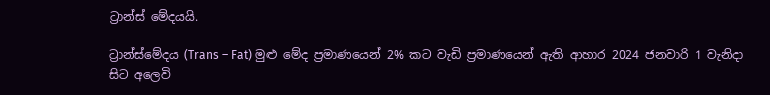ට්‍රාන්ස් මේදයයි.

ට්‍රාන්ස්මේදය (Trans – Fat) මුළු මේද ප්‍රමාණයෙන් 2% කට වැඩි ප්‍රමාණයෙන් ඇති ආහාර 2024 ජනවාරි 1 වැනිදා සිට අලෙවි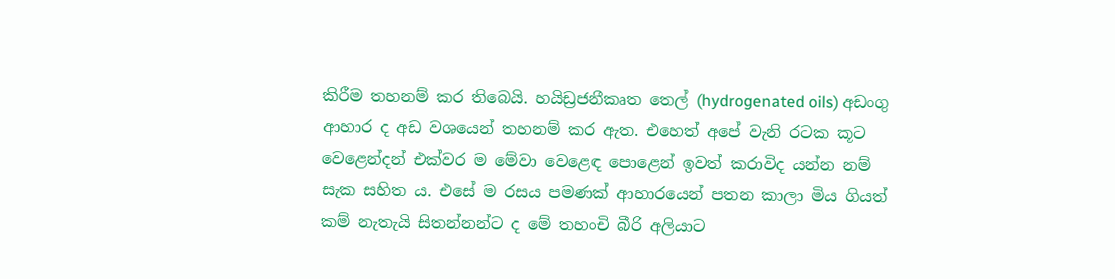කිරීම තහනම් කර තිබෙයි. හයිඩ්‍රජනීකෘත තෙල් (hydrogenated oils) අඩංගු ආහාර ද අඩ වශයෙන් තහනම් කර ඇත. එහෙත් අපේ වැනි රටක කූට වෙළෙන්දන් එක්වර ම මේවා වෙළෙඳ පොළෙන් ඉවත් කරාවිද යන්න නම් සැක සහිත ය. එසේ ම රසය පමණක් ආහාරයෙන් පතන කාලා මිය ගියත් කම් නැතැයි සිතන්නන්ට ද මේ තහංචි බීරි අලියාට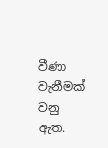වීණා වැනීමක් වනු ඇත.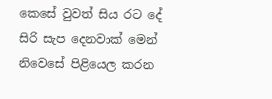කෙසේ වුවත් සිය රට දේ සිරි සැප දෙනවාක් මෙන් නිවෙසේ පිළියෙල කරන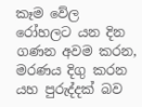කෑම වේල රෝහලට යන දින ගණන අවම කරන, මරණය දිගු කරන යහ පුරුද්දක් බව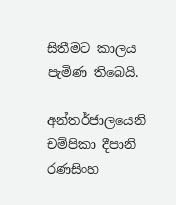සිතීමට කාලය පැමිණ තිබෙයි.

අන්තර්ජාලයෙනි
චම්පිකා දීපානි රණසිංහ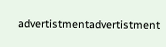advertistmentadvertistment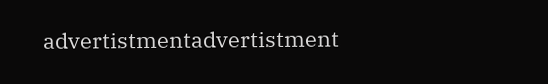advertistmentadvertistment